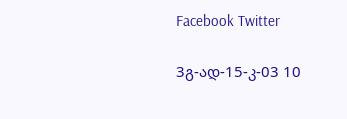Facebook Twitter

3გ-ად-15-კ-03 10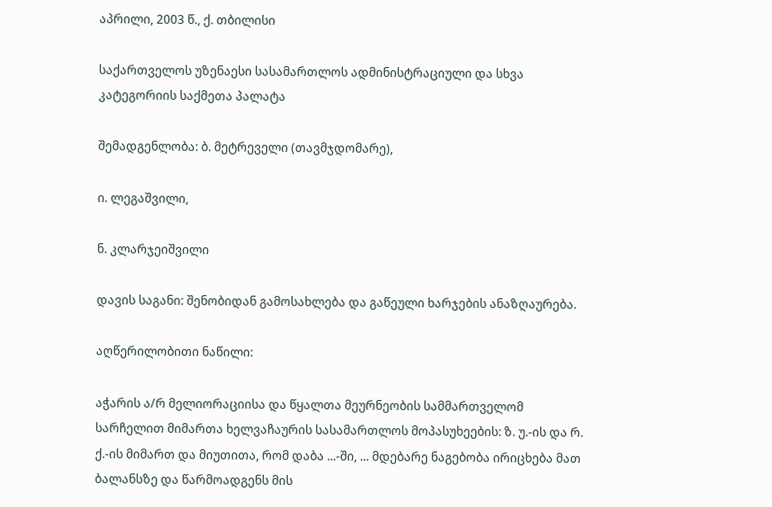აპრილი, 2003 წ., ქ. თბილისი

საქართველოს უზენაესი სასამართლოს ადმინისტრაციული და სხვა კატეგორიის საქმეთა პალატა

შემადგენლობა: ბ. მეტრეველი (თავმჯდომარე),

ი. ლეგაშვილი,

ნ. კლარჯეიშვილი

დავის საგანი: შენობიდან გამოსახლება და გაწეული ხარჯების ანაზღაურება.

აღწერილობითი ნაწილი:

აჭარის ა/რ მელიორაციისა და წყალთა მეურნეობის სამმართველომ სარჩელით მიმართა ხელვაჩაურის სასამართლოს მოპასუხეების: ზ. უ.-ის და რ. ქ.-ის მიმართ და მიუთითა, რომ დაბა ...-ში, ... მდებარე ნაგებობა ირიცხება მათ ბალანსზე და წარმოადგენს მის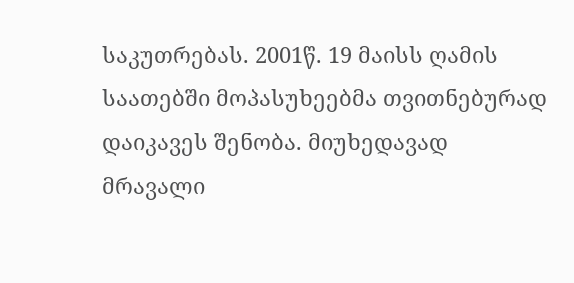საკუთრებას. 2001წ. 19 მაისს ღამის საათებში მოპასუხეებმა თვითნებურად დაიკავეს შენობა. მიუხედავად მრავალი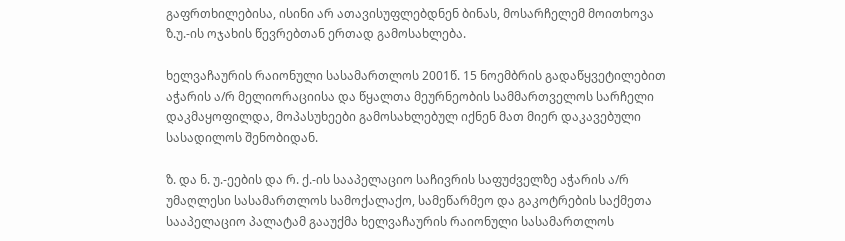გაფრთხილებისა, ისინი არ ათავისუფლებდნენ ბინას, მოსარჩელემ მოითხოვა ზ.უ.-ის ოჯახის წევრებთან ერთად გამოსახლება.

ხელვაჩაურის რაიონული სასამართლოს 2001წ. 15 ნოემბრის გადაწყვეტილებით აჭარის ა/რ მელიორაციისა და წყალთა მეურნეობის სამმართველოს სარჩელი დაკმაყოფილდა, მოპასუხეები გამოსახლებულ იქნენ მათ მიერ დაკავებული სასადილოს შენობიდან.

ზ. და ნ. უ.-ეების და რ. ქ.-ის სააპელაციო საჩივრის საფუძველზე აჭარის ა/რ უმაღლესი სასამართლოს სამოქალაქო, სამეწარმეო და გაკოტრების საქმეთა სააპელაციო პალატამ გააუქმა ხელვაჩაურის რაიონული სასამართლოს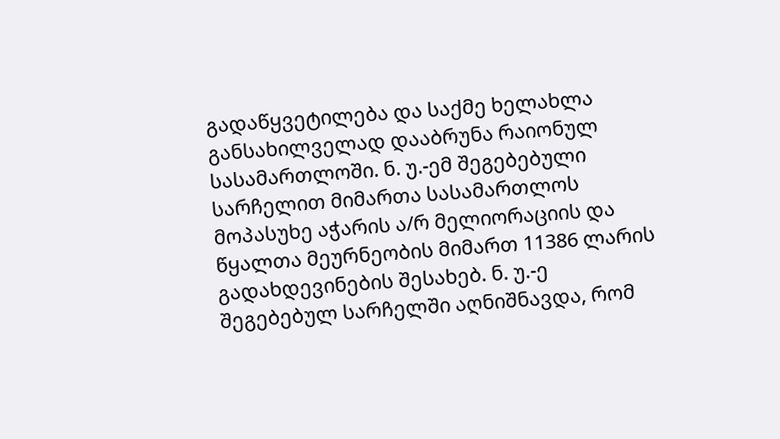გადაწყვეტილება და საქმე ხელახლა განსახილველად დააბრუნა რაიონულ სასამართლოში. ნ. უ.-ემ შეგებებული სარჩელით მიმართა სასამართლოს მოპასუხე აჭარის ა/რ მელიორაციის და წყალთა მეურნეობის მიმართ 11386 ლარის გადახდევინების შესახებ. ნ. უ.-ე შეგებებულ სარჩელში აღნიშნავდა, რომ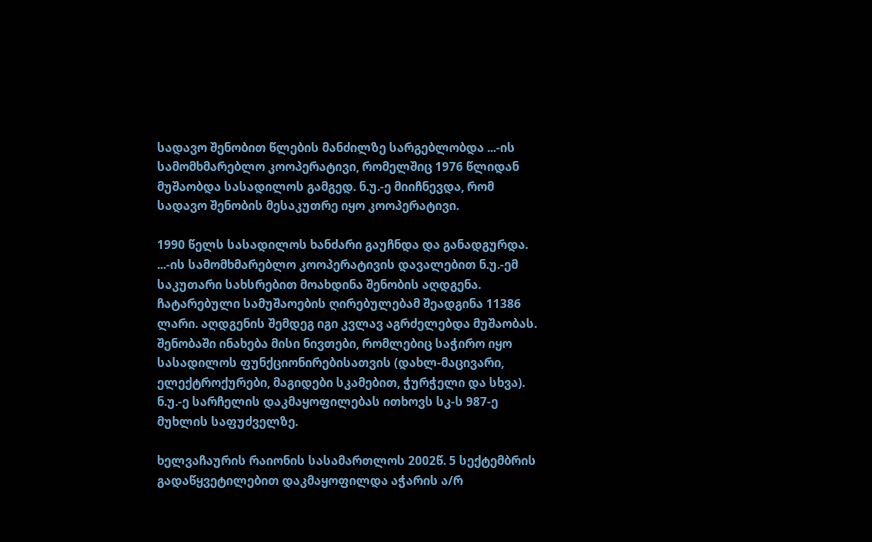სადავო შენობით წლების მანძილზე სარგებლობდა ...-ის სამომხმარებლო კოოპერატივი, რომელშიც 1976 წლიდან მუშაობდა სასადილოს გამგედ. ნ.უ.-ე მიიჩნევდა, რომ სადავო შენობის მესაკუთრე იყო კოოპერატივი.

1990 წელს სასადილოს ხანძარი გაუჩნდა და განადგურდა. ...-ის სამომხმარებლო კოოპერატივის დავალებით ნ.უ.-ემ საკუთარი სახსრებით მოახდინა შენობის აღდგენა. ჩატარებული სამუშაოების ღირებულებამ შეადგინა 11386 ლარი. აღდგენის შემდეგ იგი კვლავ აგრძელებდა მუშაობას. შენობაში ინახება მისი ნივთები, რომლებიც საჭირო იყო სასადილოს ფუნქციონირებისათვის (დახლ-მაცივარი, ელექტროქურები, მაგიდები სკამებით, ჭურჭელი და სხვა). ნ.უ.-ე სარჩელის დაკმაყოფილებას ითხოვს სკ-ს 987-ე მუხლის საფუძველზე.

ხელვაჩაურის რაიონის სასამართლოს 2002წ. 5 სექტემბრის გადაწყვეტილებით დაკმაყოფილდა აჭარის ა/რ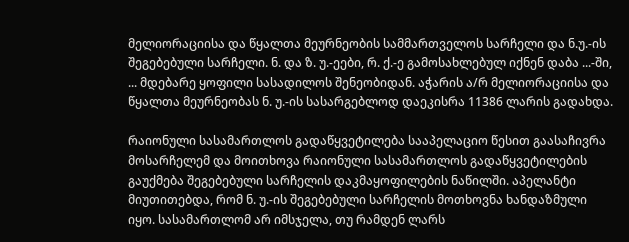მელიორაციისა და წყალთა მეურნეობის სამმართველოს სარჩელი და ნ.უ.-ის შეგებებული სარჩელი. ნ. და ზ. უ.-ეები, რ. ქ.-ე გამოსახლებულ იქნენ დაბა ...-ში, ... მდებარე ყოფილი სასადილოს შენეობიდან. აჭარის ა/რ მელიორაციისა და წყალთა მეურნეობას ნ. უ.-ის სასარგებლოდ დაეკისრა 11386 ლარის გადახდა.

რაიონული სასამართლოს გადაწყვეტილება სააპელაციო წესით გაასაჩივრა მოსარჩელემ და მოითხოვა რაიონული სასამართლოს გადაწყვეტილების გაუქმება შეგებებული სარჩელის დაკმაყოფილების ნაწილში. აპელანტი მიუთითებდა, რომ ნ. უ.-ის შეგებებული სარჩელის მოთხოვნა ხანდაზმული იყო. სასამართლომ არ იმსჯელა, თუ რამდენ ლარს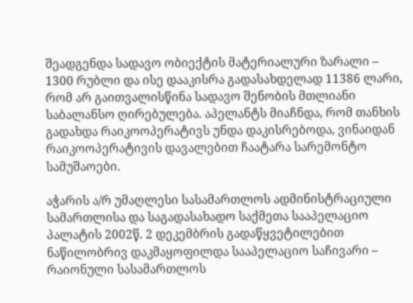შეადგენდა სადავო ობიექტის მატერიალური ზარალი – 1300 რუბლი და ისე დააკისრა გადასახდელად 11386 ლარი, რომ არ გაითვალისწინა სადავო შენობის მთლიანი საბალანსო ღირებულება. აპელანტს მიაჩნდა, რომ თანხის გადახდა რაიკოოპერატივს უნდა დაკისრებოდა, ვინაიდან რაიკოოპერატივის დავალებით ჩაატარა სარემონტო სამუშაოები.

აჭარის ა/რ უმაღლესი სასამართლოს ადმინისტრაციული სამართლისა და საგადასახადო საქმეთა სააპელაციო პალატის 2002წ. 2 დეკემბრის გადაწყვეტილებით ნაწილობრივ დაკმაყოფილდა სააპელაციო საჩივარი – რაიონული სასამართლოს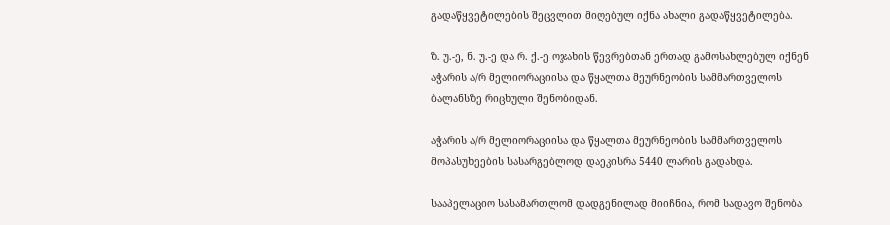გადაწყვეტილების შეცვლით მიღებულ იქნა ახალი გადაწყვეტილება.

ზ. უ.-ე, ნ. უ.-ე და რ. ქ.-ე ოჯახის წევრებთან ერთად გამოსახლებულ იქნენ აჭარის ა/რ მელიორაციისა და წყალთა მეურნეობის სამმართველოს ბალანსზე რიცხული შენობიდან.

აჭარის ა/რ მელიორაციისა და წყალთა მეურნეობის სამმართველოს მოპასუხეების სასარგებლოდ დაეკისრა 5440 ლარის გადახდა.

სააპელაციო სასამართლომ დადგენილად მიიჩნია, რომ სადავო შენობა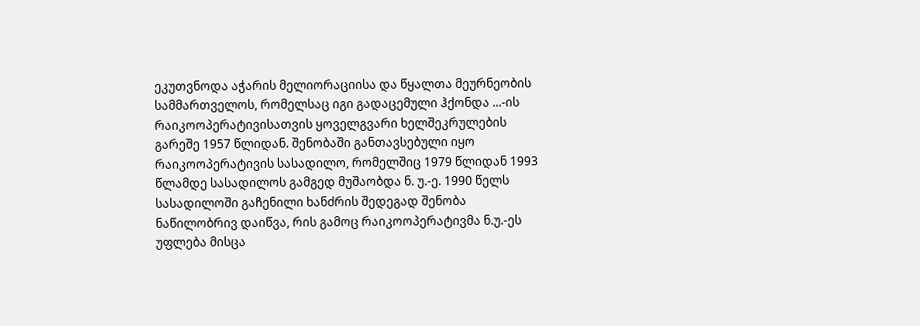ეკუთვნოდა აჭარის მელიორაციისა და წყალთა მეურნეობის სამმართველოს, რომელსაც იგი გადაცემული ჰქონდა ...-ის რაიკოოპერატივისათვის ყოველგვარი ხელშეკრულების გარეშე 1957 წლიდან. შენობაში განთავსებული იყო რაიკოოპერატივის სასადილო, რომელშიც 1979 წლიდან 1993 წლამდე სასადილოს გამგედ მუშაობდა ნ. უ.-ე. 1990 წელს სასადილოში გაჩენილი ხანძრის შედეგად შენობა ნაწილობრივ დაიწვა, რის გამოც რაიკოოპერატივმა ნ.უ.-ეს უფლება მისცა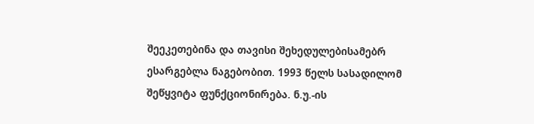შეეკეთებინა და თავისი შეხედულებისამებრ ესარგებლა ნაგებობით. 1993 წელს სასადილომ შეწყვიტა ფუნქციონირება. ნ.უ.-ის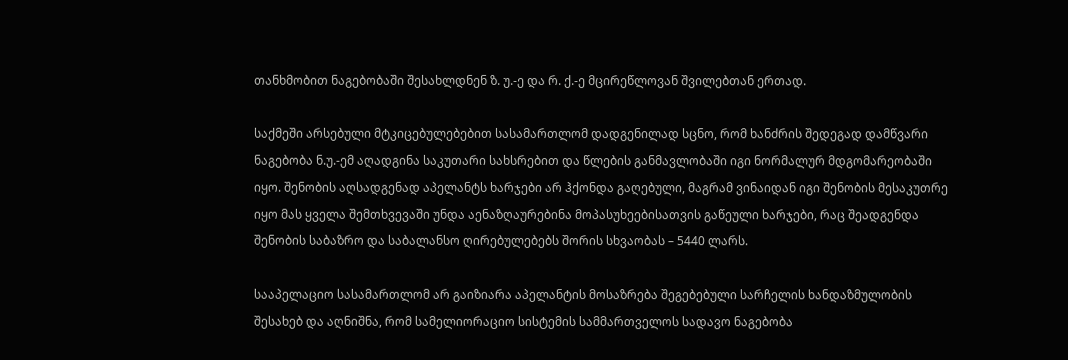თანხმობით ნაგებობაში შესახლდნენ ზ. უ.-ე და რ. ქ.-ე მცირეწლოვან შვილებთან ერთად.

საქმეში არსებული მტკიცებულებებით სასამართლომ დადგენილად სცნო, რომ ხანძრის შედეგად დამწვარი ნაგებობა ნ.უ.-ემ აღადგინა საკუთარი სახსრებით და წლების განმავლობაში იგი ნორმალურ მდგომარეობაში იყო. შენობის აღსადგენად აპელანტს ხარჯები არ ჰქონდა გაღებული, მაგრამ ვინაიდან იგი შენობის მესაკუთრე იყო მას ყველა შემთხვევაში უნდა აენაზღაურებინა მოპასუხეებისათვის გაწეული ხარჯები, რაც შეადგენდა შენობის საბაზრო და საბალანსო ღირებულებებს შორის სხვაობას – 5440 ლარს.

სააპელაციო სასამართლომ არ გაიზიარა აპელანტის მოსაზრება შეგებებული სარჩელის ხანდაზმულობის შესახებ და აღნიშნა, რომ სამელიორაციო სისტემის სამმართველოს სადავო ნაგებობა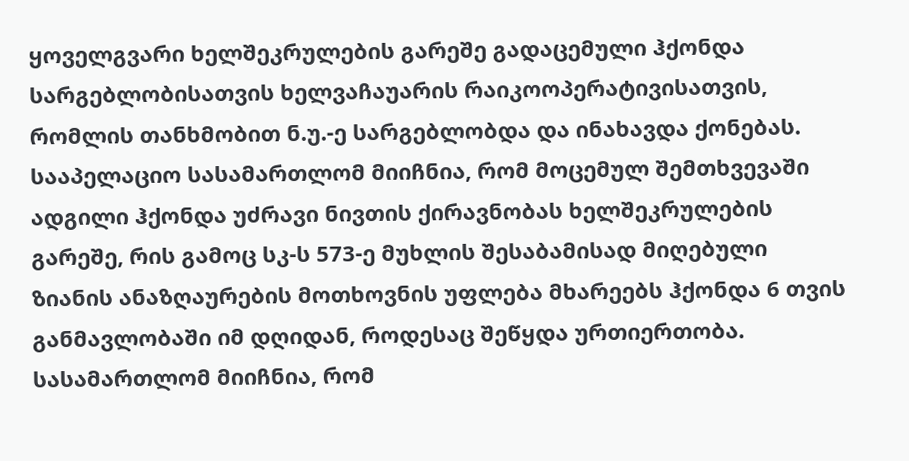ყოველგვარი ხელშეკრულების გარეშე გადაცემული ჰქონდა სარგებლობისათვის ხელვაჩაუარის რაიკოოპერატივისათვის, რომლის თანხმობით ნ.უ.-ე სარგებლობდა და ინახავდა ქონებას. სააპელაციო სასამართლომ მიიჩნია, რომ მოცემულ შემთხვევაში ადგილი ჰქონდა უძრავი ნივთის ქირავნობას ხელშეკრულების გარეშე, რის გამოც სკ-ს 573-ე მუხლის შესაბამისად მიღებული ზიანის ანაზღაურების მოთხოვნის უფლება მხარეებს ჰქონდა 6 თვის განმავლობაში იმ დღიდან, როდესაც შეწყდა ურთიერთობა. სასამართლომ მიიჩნია, რომ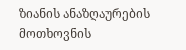ზიანის ანაზღაურების მოთხოვნის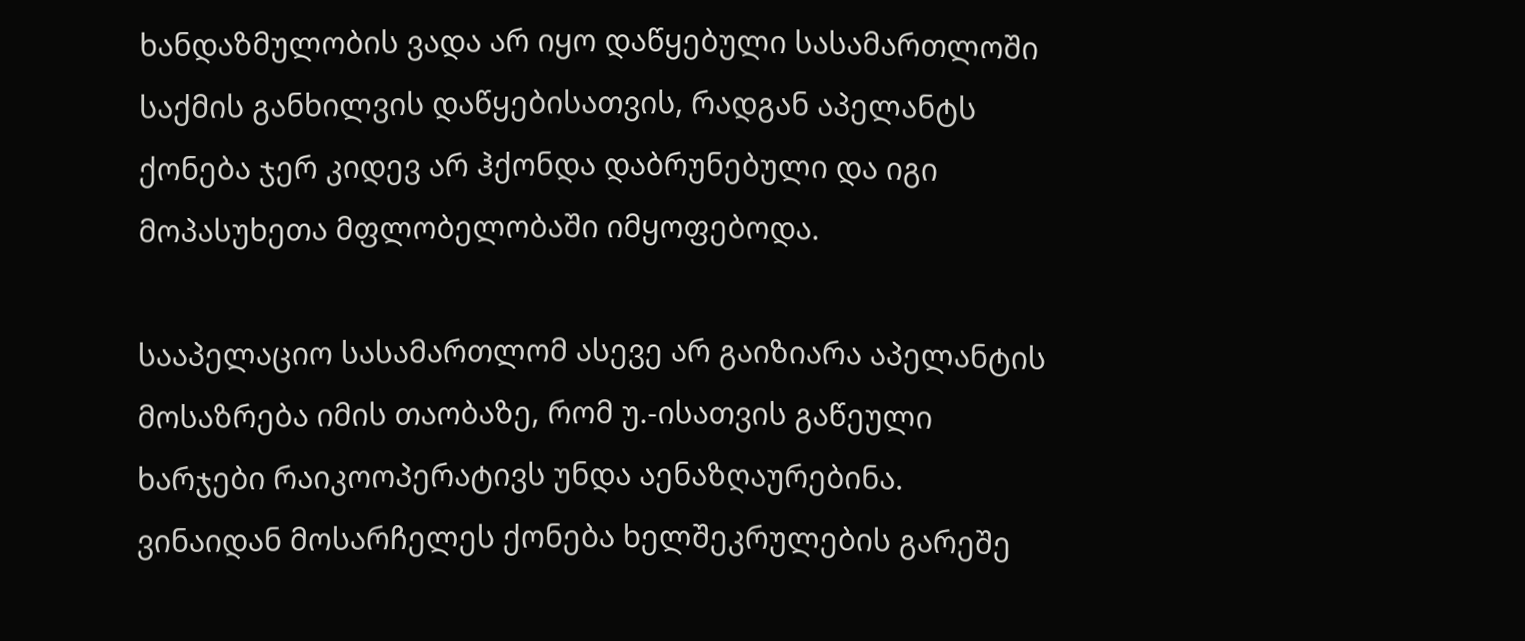ხანდაზმულობის ვადა არ იყო დაწყებული სასამართლოში საქმის განხილვის დაწყებისათვის, რადგან აპელანტს ქონება ჯერ კიდევ არ ჰქონდა დაბრუნებული და იგი მოპასუხეთა მფლობელობაში იმყოფებოდა.

სააპელაციო სასამართლომ ასევე არ გაიზიარა აპელანტის მოსაზრება იმის თაობაზე, რომ უ.-ისათვის გაწეული ხარჯები რაიკოოპერატივს უნდა აენაზღაურებინა. ვინაიდან მოსარჩელეს ქონება ხელშეკრულების გარეშე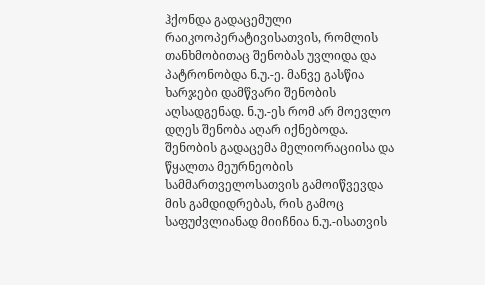ჰქონდა გადაცემული რაიკოოპერატივისათვის, რომლის თანხმობითაც შენობას უვლიდა და პატრონობდა ნ.უ.-ე. მანვე გასწია ხარჯები დამწვარი შენობის აღსადგენად. ნ.უ.-ეს რომ არ მოევლო დღეს შენობა აღარ იქნებოდა. შენობის გადაცემა მელიორაციისა და წყალთა მეურნეობის სამმართველოსათვის გამოიწვევდა მის გამდიდრებას, რის გამოც საფუძვლიანად მიიჩნია ნ.უ.-ისათვის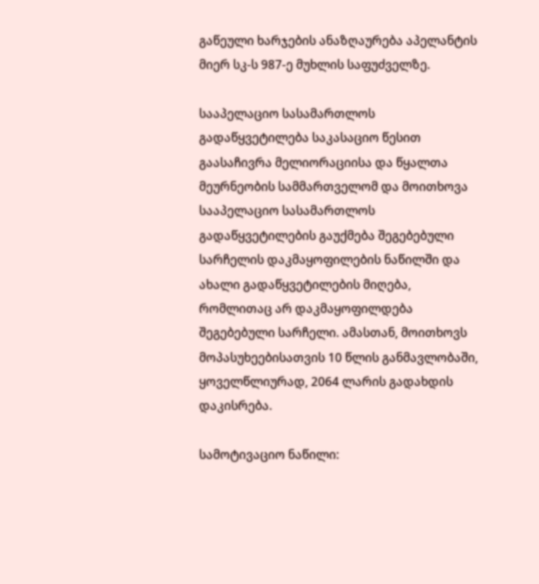გაწეული ხარჯების ანაზღაურება აპელანტის მიერ სკ-ს 987-ე მუხლის საფუძველზე.

სააპელაციო სასამართლოს გადაწყვეტილება საკასაციო წესით გაასაჩივრა მელიორაციისა და წყალთა მეურნეობის სამმართველომ და მოითხოვა სააპელაციო სასამართლოს გადაწყვეტილების გაუქმება შეგებებული სარჩელის დაკმაყოფილების ნაწილში და ახალი გადაწყვეტილების მიღება, რომლითაც არ დაკმაყოფილდება შეგებებული სარჩელი. ამასთან, მოითხოვს მოპასუხეებისათვის 10 წლის განმავლობაში, ყოველწლიურად, 2064 ლარის გადახდის დაკისრება.

სამოტივაციო ნაწილი: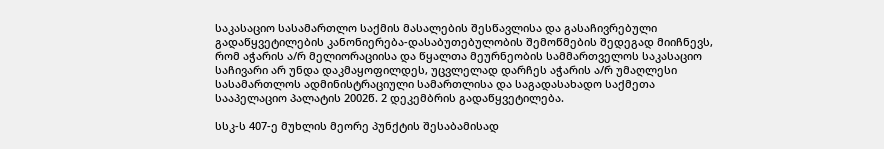საკასაციო სასამართლო საქმის მასალების შესწავლისა და გასაჩივრებული გადაწყვეტილების კანონიერება-დასაბუთებულობის შემოწმების შედეგად მიიჩნევს, რომ აჭარის ა/რ მელიორაციისა და წყალთა მეურნეობის სამმართველოს საკასაციო საჩივარი არ უნდა დაკმაყოფილდეს, უცვლელად დარჩეს აჭარის ა/რ უმაღლესი სასამართლოს ადმინისტრაციული სამართლისა და საგადასახადო საქმეთა სააპელაციო პალატის 2002წ. 2 დეკემბრის გადაწყვეტილება.

სსკ-ს 407-ე მუხლის მეორე პუნქტის შესაბამისად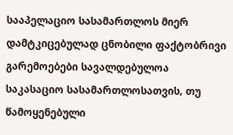სააპელაციო სასამართლოს მიერ დამტკიცებულად ცნობილი ფაქტობრივი გარემოებები სავალდებულოა საკასაციო სასამართლოსათვის, თუ წამოყენებული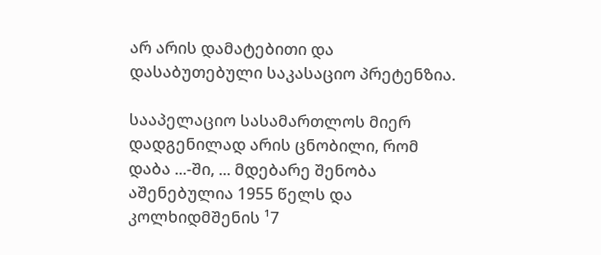არ არის დამატებითი და დასაბუთებული საკასაციო პრეტენზია.

სააპელაციო სასამართლოს მიერ დადგენილად არის ცნობილი, რომ დაბა ...-ში, ... მდებარე შენობა აშენებულია 1955 წელს და კოლხიდმშენის ¹7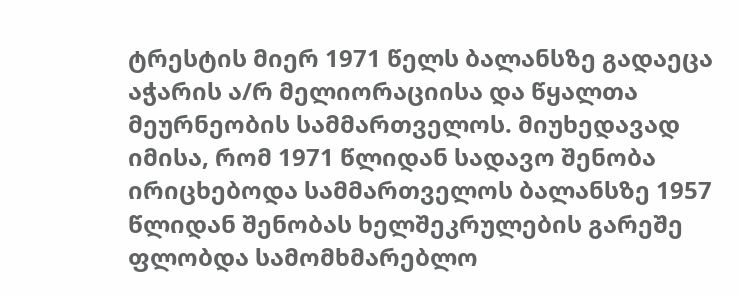ტრესტის მიერ 1971 წელს ბალანსზე გადაეცა აჭარის ა/რ მელიორაციისა და წყალთა მეურნეობის სამმართველოს. მიუხედავად იმისა, რომ 1971 წლიდან სადავო შენობა ირიცხებოდა სამმართველოს ბალანსზე 1957 წლიდან შენობას ხელშეკრულების გარეშე ფლობდა სამომხმარებლო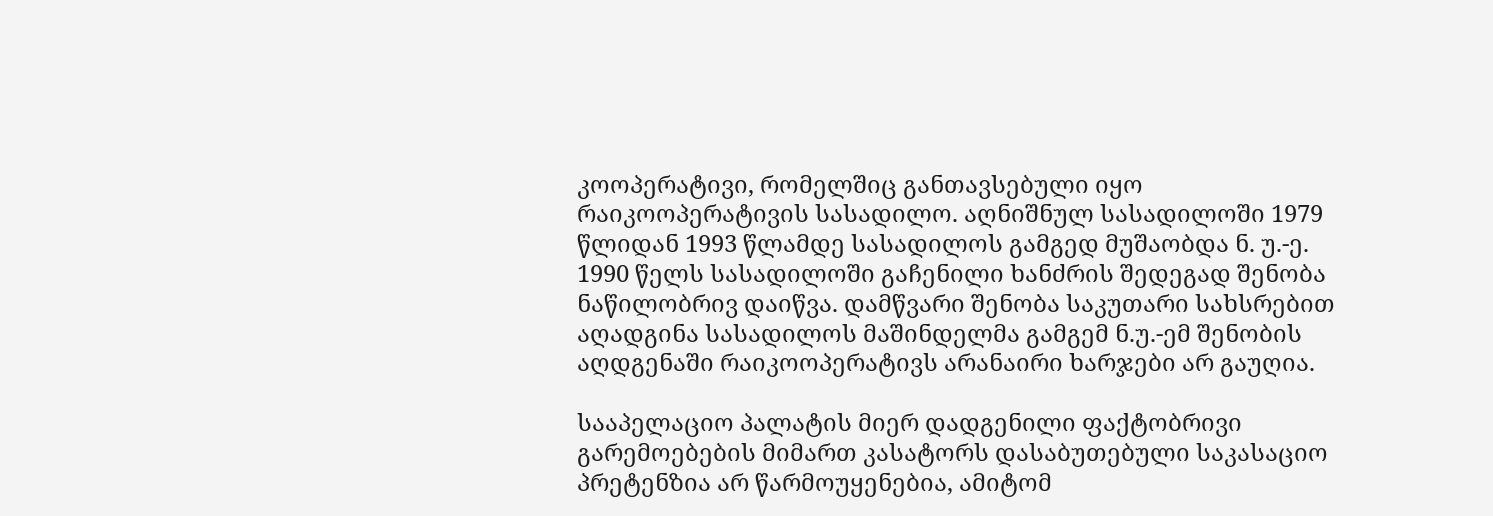კოოპერატივი, რომელშიც განთავსებული იყო რაიკოოპერატივის სასადილო. აღნიშნულ სასადილოში 1979 წლიდან 1993 წლამდე სასადილოს გამგედ მუშაობდა ნ. უ.-ე. 1990 წელს სასადილოში გაჩენილი ხანძრის შედეგად შენობა ნაწილობრივ დაიწვა. დამწვარი შენობა საკუთარი სახსრებით აღადგინა სასადილოს მაშინდელმა გამგემ ნ.უ.-ემ შენობის აღდგენაში რაიკოოპერატივს არანაირი ხარჯები არ გაუღია.

სააპელაციო პალატის მიერ დადგენილი ფაქტობრივი გარემოებების მიმართ კასატორს დასაბუთებული საკასაციო პრეტენზია არ წარმოუყენებია, ამიტომ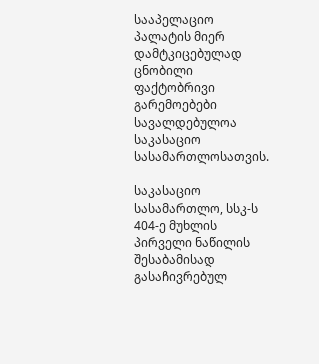სააპელაციო პალატის მიერ დამტკიცებულად ცნობილი ფაქტობრივი გარემოებები სავალდებულოა საკასაციო სასამართლოსათვის.

საკასაციო სასამართლო, სსკ-ს 404-ე მუხლის პირველი ნაწილის შესაბამისად გასაჩივრებულ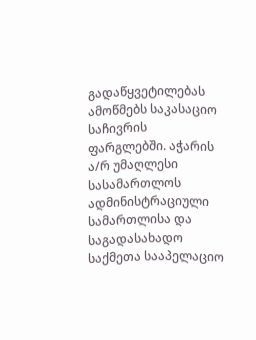გადაწყვეტილებას ამოწმებს საკასაციო საჩივრის ფარგლებში. აჭარის ა/რ უმაღლესი სასამართლოს ადმინისტრაციული სამართლისა და საგადასახადო საქმეთა სააპელაციო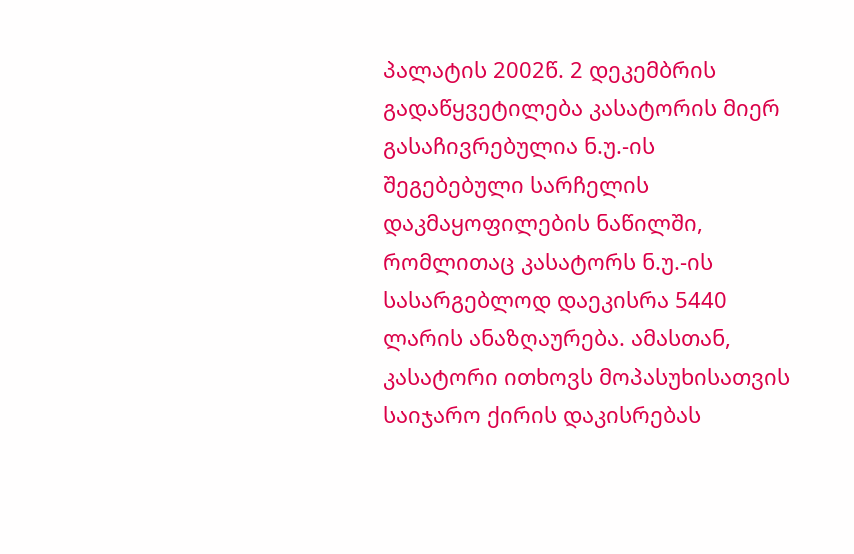პალატის 2002წ. 2 დეკემბრის გადაწყვეტილება კასატორის მიერ გასაჩივრებულია ნ.უ.-ის შეგებებული სარჩელის დაკმაყოფილების ნაწილში, რომლითაც კასატორს ნ.უ.-ის სასარგებლოდ დაეკისრა 5440 ლარის ანაზღაურება. ამასთან, კასატორი ითხოვს მოპასუხისათვის საიჯარო ქირის დაკისრებას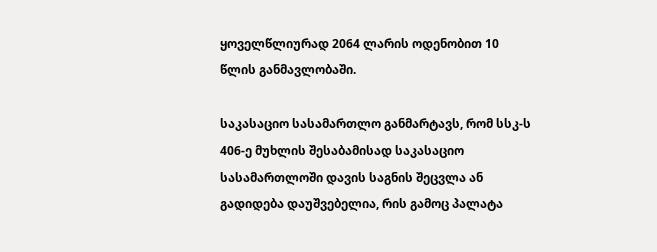ყოველწლიურად 2064 ლარის ოდენობით 10 წლის განმავლობაში.

საკასაციო სასამართლო განმარტავს, რომ სსკ-ს 406-ე მუხლის შესაბამისად საკასაციო სასამართლოში დავის საგნის შეცვლა ან გადიდება დაუშვებელია, რის გამოც პალატა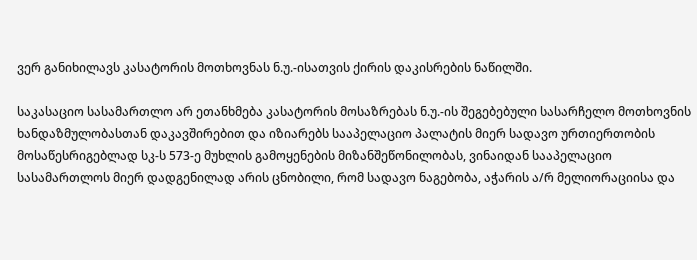ვერ განიხილავს კასატორის მოთხოვნას ნ.უ.-ისათვის ქირის დაკისრების ნაწილში.

საკასაციო სასამართლო არ ეთანხმება კასატორის მოსაზრებას ნ.უ.-ის შეგებებული სასარჩელო მოთხოვნის ხანდაზმულობასთან დაკავშირებით და იზიარებს სააპელაციო პალატის მიერ სადავო ურთიერთობის მოსაწესრიგებლად სკ-ს 573-ე მუხლის გამოყენების მიზანშეწონილობას, ვინაიდან სააპელაციო სასამართლოს მიერ დადგენილად არის ცნობილი, რომ სადავო ნაგებობა, აჭარის ა/რ მელიორაციისა და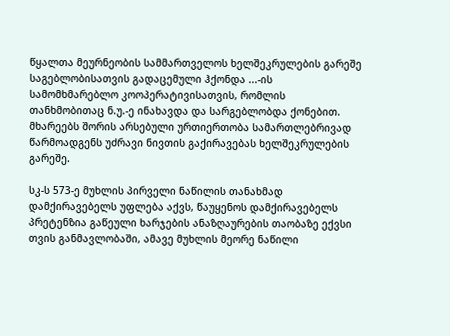წყალთა მეურნეობის სამმართველოს ხელშეკრულების გარეშე საგებლობისათვის გადაცემული ჰქონდა ...-ის სამომხმარებლო კოოპერატივისათვის, რომლის თანხმობითაც ნ.უ.-ე ინახავდა და სარგებლობდა ქონებით. მხარეებს შორის არსებული ურთიერთობა სამართლებრივად წარმოადგენს უძრავი ნივთის გაქირავებას ხელშეკრულების გარეშე.

სკ-ს 573-ე მუხლის პირველი ნაწილის თანახმად დამქირავებელს უფლება აქვს, წაუყენოს დამქირავებელს პრეტენზია გაწეული ხარჯების ანაზღაურების თაობაზე ექვსი თვის განმავლობაში, ამავე მუხლის მეორე ნაწილი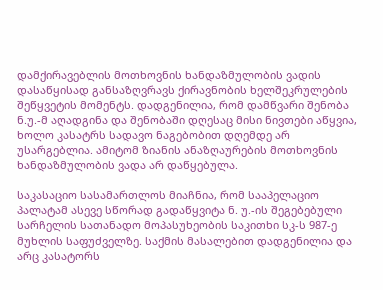დამქირავებლის მოთხოვნის ხანდაზმულობის ვადის დასაწყისად განსაზღვრავს ქირავნობის ხელშეკრულების შეწყვეტის მომენტს. დადგენილია, რომ დამწვარი შენობა ნ.უ.-მ აღადგინა და შენობაში დღესაც მისი ნივთები აწყვია, ხოლო კასატრს სადავო ნაგებობით დღემდე არ უსარგებლია. ამიტომ ზიანის ანაზღაურების მოთხოვნის ხანდაზმულობის ვადა არ დაწყებულა.

საკასაციო სასამართლოს მიაჩნია, რომ სააპელაციო პალატამ ასევე სწორად გადაწყვიტა ნ. უ.-ის შეგებებული სარჩელის სათანადო მოპასუხეობის საკითხი სკ-ს 987-ე მუხლის საფუძველზე. საქმის მასალებით დადგენილია და არც კასატორს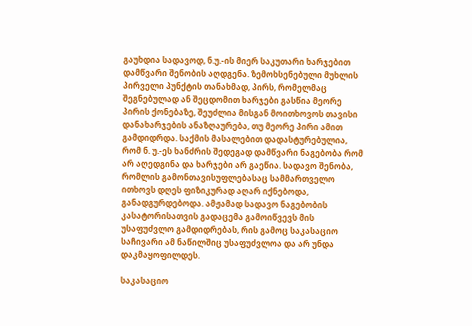გაუხდია სადავოდ, ნ.უ.-ის მიერ საკუთარი ხარჯებით დამწვარი შენობის აღდგენა. ზემოხსენებული მუხლის პირველი პუნქტის თანახმად, პირს, რომელმაც შეგნებულად ან შეცდომით ხარჯები გასწია მეორე პირის ქონებაზე, შეუძლია მისგან მოითხოვოს თავისი დანახარჯების ანაზღაურება, თუ მეორე პირი ამით გამდიდრდა. საქმის მასალებით დადასტურებულია, რომ ნ. უ.-ეს ხანძრის შედეგად დამწვარი ნაგებობა რომ არ აღედგინა და ხარჯები არ გაეწია. სადავო შენობა, რომლის გამონთავისუფლებასაც სამმართველო ითხოვს დღეს ფიზიკურად აღარ იქნებოდა, განადგურდებოდა. ამჟამად სადავო ნაგებობის კასატორისათვის გადაცემა გამოიწვევს მის უსაფუძვლო გამდიდრებას, რის გამოც საკასაციო საჩივარი ამ ნაწილშიც უსაფუძვლოა და არ უნდა დაკმაყოფილდეს.

საკასაციო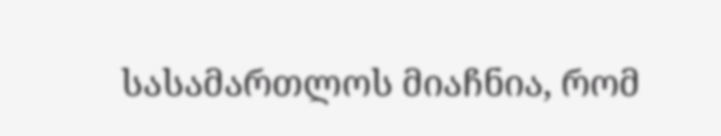სასამართლოს მიაჩნია, რომ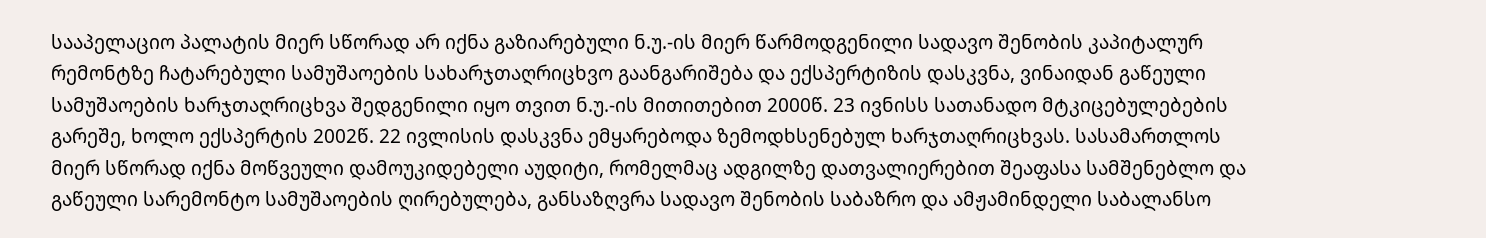სააპელაციო პალატის მიერ სწორად არ იქნა გაზიარებული ნ.უ.-ის მიერ წარმოდგენილი სადავო შენობის კაპიტალურ რემონტზე ჩატარებული სამუშაოების სახარჯთაღრიცხვო გაანგარიშება და ექსპერტიზის დასკვნა, ვინაიდან გაწეული სამუშაოების ხარჯთაღრიცხვა შედგენილი იყო თვით ნ.უ.-ის მითითებით 2000წ. 23 ივნისს სათანადო მტკიცებულებების გარეშე, ხოლო ექსპერტის 2002წ. 22 ივლისის დასკვნა ემყარებოდა ზემოდხსენებულ ხარჯთაღრიცხვას. სასამართლოს მიერ სწორად იქნა მოწვეული დამოუკიდებელი აუდიტი, რომელმაც ადგილზე დათვალიერებით შეაფასა სამშენებლო და გაწეული სარემონტო სამუშაოების ღირებულება, განსაზღვრა სადავო შენობის საბაზრო და ამჟამინდელი საბალანსო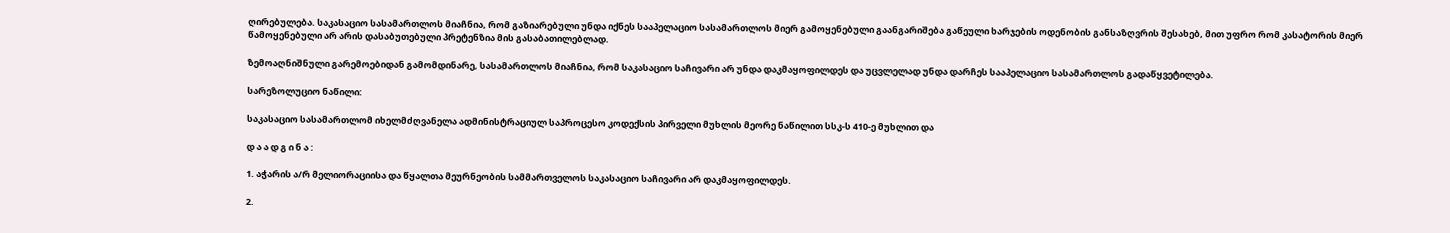ღირებულება. საკასაციო სასამართლოს მიაჩნია, რომ გაზიარებული უნდა იქნეს სააპელაციო სასამართლოს მიერ გამოყენებული გაანგარიშება გაწეული ხარჯების ოდენობის განსაზღვრის შესახებ, მით უფრო რომ კასატორის მიერ წამოყენებული არ არის დასაბუთებული პრეტენზია მის გასაბათილებლად.

ზემოაღნიშნული გარემოებიდან გამომდინარე, სასამართლოს მიაჩნია, რომ საკასაციო საჩივარი არ უნდა დაკმაყოფილდეს და უცვლელად უნდა დარჩეს სააპელაციო სასამართლოს გადაწყვეტილება.

სარეზოლუციო ნაწილი:

საკასაციო სასამართლომ იხელმძღვანელა ადმინისტრაციულ საპროცესო კოდექსის პირველი მუხლის მეორე ნაწილით სსკ-ს 410-ე მუხლით და

დ ა ა დ გ ი ნ ა :

1. აჭარის ა/რ მელიორაციისა და წყალთა მეურნეობის სამმართველოს საკასაციო საჩივარი არ დაკმაყოფილდეს.

2.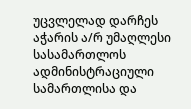უცვლელად დარჩეს აჭარის ა/რ უმაღლესი სასამართლოს ადმინისტრაციული სამართლისა და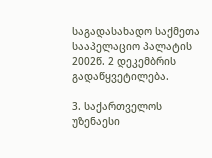საგადასახადო საქმეთა სააპელაციო პალატის 2002წ. 2 დეკემბრის გადაწყვეტილება.

3. საქართველოს უზენაესი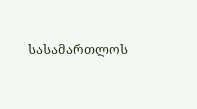სასამართლოს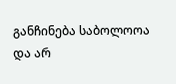განჩინება საბოლოოა და არ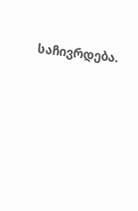საჩივრდება.